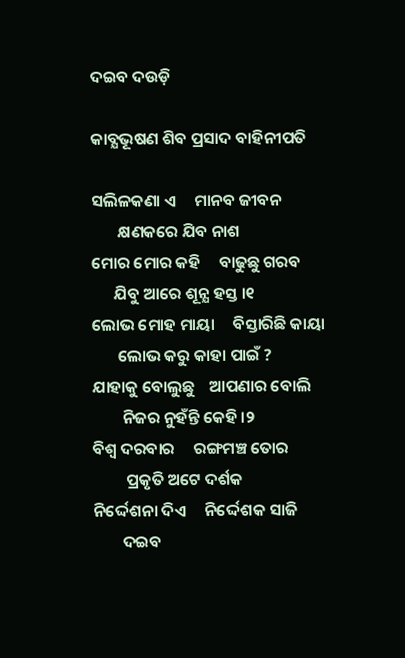ଦଇବ ଦଉଡ଼ି

କାବ୍ଯଭୂଷଣ ଶିବ ପ୍ରସାଦ ବାହିନୀପତି

ସଲିଳକଣା ଏ     ମାନବ ଜୀବନ
       କ୍ଷଣକରେ ଯିବ ନାଶ
ମୋର ମୋର କହି     ବାଢୁଛୁ ଗରବ
      ଯିବୁ ଆରେ ଶୂନ୍ଯ ହସ୍ତ ।୧
ଲୋଭ ମୋହ ମାୟା     ବିସ୍ତାରିଛି କାୟା
       ଲୋଭ କରୁ କାହା ପାଇଁ ?
ଯାହାକୁ ବୋଲୁଛୁ    ଆପଣାର ବୋଲି
        ନିଜର ନୁହଁନ୍ତି କେହି ।୨
ବିଶ୍ବ ଦରବାର     ରଙ୍ଗମଞ୍ଚ ତୋର
         ପ୍ରକୃତି ଅଟେ ଦର୍ଶକ
ନିର୍ଦ୍ଦେଶନା ଦିଏ     ନିର୍ଦ୍ଦେଶକ ସାଜି
        ଦଇବ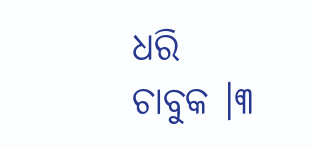ଧରି ଚାବୁକ ।୩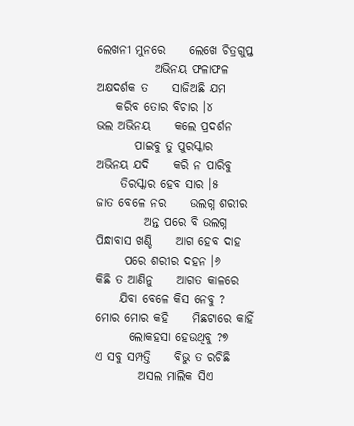ଲେଖନୀ ମୁନରେ     ଲେଖେ ଚିତ୍ରଗୁପ୍ତ
            ଅଭିନୟ ଫଳାଫଳ
ଅକ୍ଷଦର୍ଶକ ତ     ସାଜିଅଛି ଯମ
    କରିବ ତୋର ବିଚାର ।୪
ଭଲ ଅଭିନୟ     କଲେ ପ୍ରଦର୍ଶନ
        ପାଇବୁ ତୁ ପୁରସ୍କାର
ଅଭିନୟ ଯଦି     କରି ନ ପାରିବୁ
     ତିରସ୍କାର ହେବ ସାର ।୫
ଜାତ ବେଳେ ନର     ଉଲଗ୍ନ ଶରୀର
          ଅନ୍ତ ପରେ ବି ଉଲଗ୍ନ
ପିନ୍ଧାବାସ ଖଣ୍ଡି     ଆଗ ହେବ ଦାହ
      ପରେ ଶରୀର ଦହନ ।୬
କିଛି ତ ଆଣିନୁ     ଆଗତ କାଳରେ
     ଯିବା ବେଳେ କିସ ନେବୁ ?
ମୋର ମୋର କହି     ମିଛଟାରେ କାହିଁ
       ଲୋକହସା ହେଉଥିବୁ ?୭
ଏ ସବୁ ସମ୍ପତ୍ତି     ବିଭୁ ତ ରଚିଛି
         ଅସଲ ମାଲିକ ସିଏ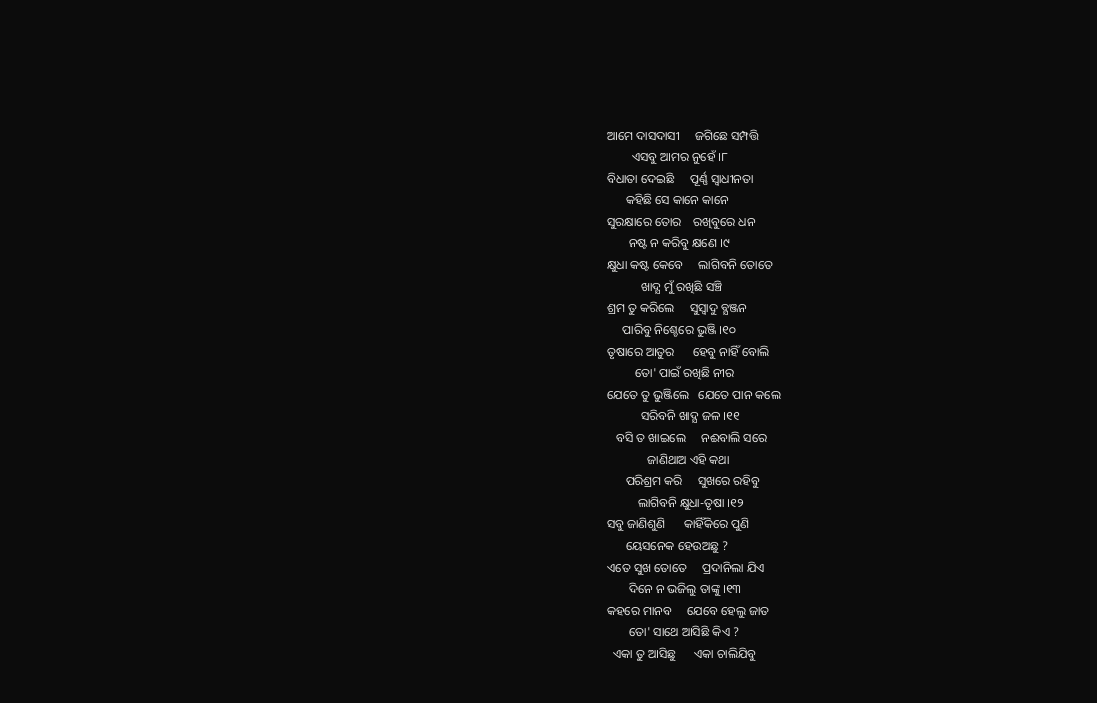ଆମେ ଦାସଦାସୀ     ଜଗିଛେ ସମ୍ପତ୍ତି
        ଏସବୁ ଆମର ନୁହେଁ ।୮
ବିଧାତା ଦେଇଛି     ପୂର୍ଣ୍ଣ ସ୍ବାଧୀନତା
      କହିଛି ସେ କାନେ କାନେ
ସୁରକ୍ଷାରେ ତୋର    ରଖିବୁରେ ଧନ
       ନଷ୍ଟ ନ କରିବୁ କ୍ଷଣେ ।୯
କ୍ଷୁଧା କଷ୍ଟ କେବେ     ଲାଗିବନି ତୋତେ
           ଖାଦ୍ଯ ମୁଁ ରଖିଛି ସଞ୍ଚି
ଶ୍ରମ ତୁ କରିଲେ     ସୁସ୍ବାଦୁ ବ୍ଯଞ୍ଜନ
     ପାରିବୁ ନିଶ୍ଚେରେ ଭୁଞ୍ଜି ।୧୦
ତୃଷାରେ ଆତୁର      ହେବୁ ନାହିଁ ବୋଲି
         ତୋ' ପାଇଁ ରଖିଛି ନୀର
ଯେତେ ତୁ ଭୁଞ୍ଜିଲେ   ଯେତେ ପାନ କଲେ
           ସରିବନି ଖାଦ୍ଯ ଜଳ ।୧୧
   ବସି ତ ଖାଇଲେ     ନଈବାଲି ସରେ
             ଜାଣିଥାଅ ଏହି କଥା
      ପରିଶ୍ରମ କରି     ସୁଖରେ ରହିବୁ
          ଲାଗିବନି କ୍ଷୁଧା-ତୃଷା ।୧୨
ସବୁ ଜାଣିଶୁଣି      କାହିଁକିରେ ପୁଣି
      ୟେସନେକ ହେଉଅଛୁ ?
ଏତେ ସୁଖ ତୋତେ     ପ୍ରଦାନିଲା ଯିଏ
       ଦିନେ ନ ଭଜିଲୁ ତାଙ୍କୁ ।୧୩
କହରେ ମାନବ     ଯେବେ ହେଲୁ ଜାତ
       ତୋ' ସାଥେ ଆସିଛି କିଏ ?
  ଏକା ତୁ ଆସିଛୁ      ଏକା ଚାଲିଯିବୁ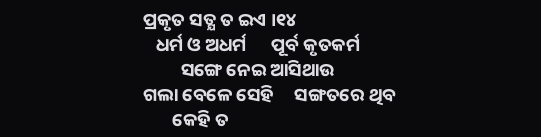ପ୍ରକୃତ ସତ୍ଯ ତ ଇଏ ।୧୪
   ଧର୍ମ ଓ ଅଧର୍ମ      ପୂର୍ବ କୃତକର୍ମ
         ସଙ୍ଗେ ନେଇ ଆସିଥାଉ
ଗଲା ବେଳେ ସେହି     ସଙ୍ଗତରେ ଥିବ
       କେହି ତ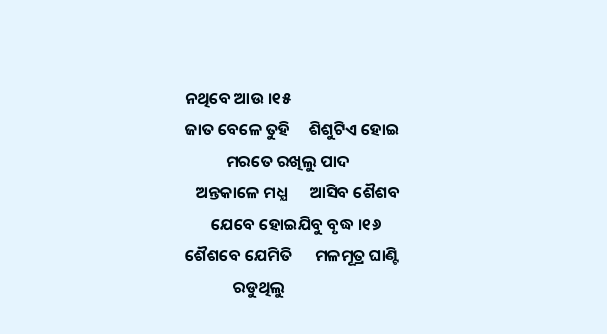ନଥିବେ ଆଉ ।୧୫
ଜାତ ବେଳେ ତୁହି     ଶିଶୁଟିଏ ହୋଇ
           ମରତେ ରଖିଲୁ ପାଦ
   ଅନ୍ତକାଳେ ମଧ୍ଯ      ଆସିବ ଶୈଶବ
       ଯେବେ ହୋଇଯିବୁ ବୃଦ୍ଧ ।୧୬
ଶୈଶବେ ଯେମିତି      ମଳମୂତ୍ର ଘାଣ୍ଟି
             ରଡୁଥିଲୁ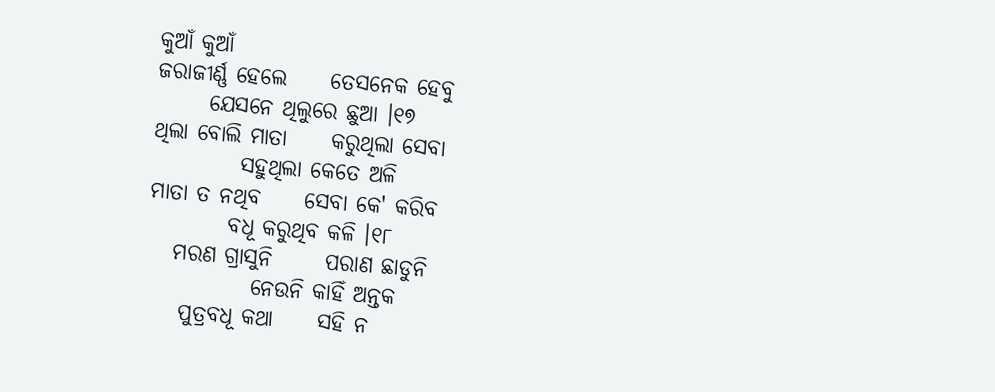କୁଆଁ କୁଆଁ
ଜରାଜୀର୍ଣ୍ଣ ହେଲେ     ତେସନେକ ହେବୁ
      ଯେସନେ ଥିଲୁରେ ଛୁଆ ।୧୭
ଥିଲା ବୋଲି ମାତା     କରୁଥିଲା ସେବା
          ସହୁଥିଲା କେତେ ଅଳି
ମାତା ତ ନଥିବ     ସେବା କେ' କରିବ
         ବଧୂ କରୁଥିବ କଳି ।୧୮
   ମରଣ ଗ୍ରାସୁନି      ପରାଣ ଛାଡୁନି
            ନେଉନି କାହିଁ ଅନ୍ତକ
    ପୁତ୍ରବଧୂ କଥା     ସହି ନ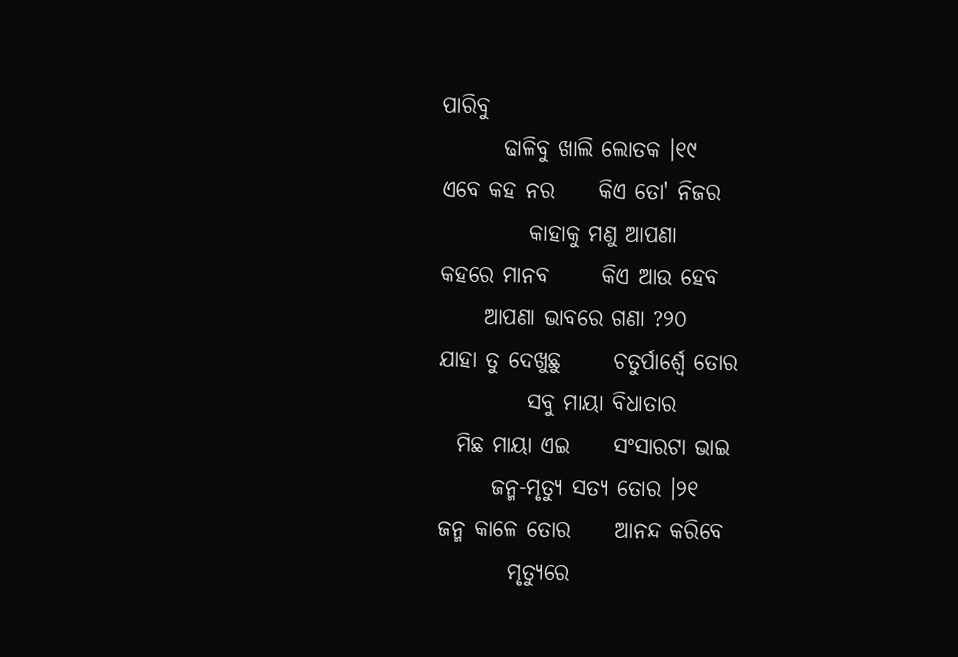ପାରିବୁ
       ଢାଳିବୁ ଖାଲି ଲୋତକ ।୧୯
ଏବେ କହ ନର     କିଏ ତୋ' ନିଜର
          କାହାକୁ ମଣୁ ଆପଣା
କହରେ ମାନବ      କିଏ ଆଉ ହେବ
     ଆପଣା ଭାବରେ ଗଣା ?୨୦
ଯାହା ତୁ ଦେଖୁଛୁ      ଚତୁର୍ପାର୍ଶ୍ବେ ତୋର
          ସବୁ ମାୟା ବିଧାତାର
  ମିଛ ମାୟା ଏଇ     ସଂସାରଟା ଭାଇ
      ଜନ୍ମ-ମୃତ୍ୟୁ ସତ୍ଯ ତୋର ।୨୧
ଜନ୍ମ କାଳେ ତୋର     ଆନନ୍ଦ କରିବେ
        ମୃତ୍ଯୁରେ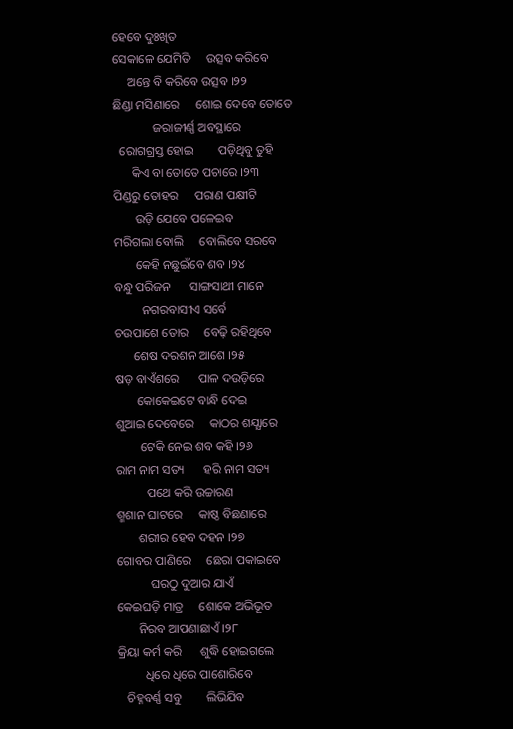ହେବେ ଦୁଃଖିତ
ସେକାଳେ ଯେମିତି     ଉତ୍ସବ କରିବେ
     ଅନ୍ତେ ବି କରିବେ ଉତ୍ସବ ।୨୨
ଛିଣ୍ଡା ମସିଣାରେ     ଶୋଇ ଦେବେ ତୋତେ
             ଜରାଜୀର୍ଣ୍ଣ ଅବସ୍ଥାରେ
  ରୋଗଗ୍ରସ୍ତ ହୋଇ        ପଡ଼ିଥିବୁ ତୁହି
      କିଏ ବା ତୋତେ ପଚାରେ ।୨୩
ପିଣ୍ଡରୁ ତୋହର     ପରାଣ ପକ୍ଷୀଟି
       ଉଡ଼ି ଯେବେ ପଳେଇବ
ମରିଗଲା ବୋଲି     ବୋଲିବେ ସରବେ
       କେହି ନଛୁଇଁବେ ଶବ ।୨୪
ବନ୍ଧୁ ପରିଜନ      ସାଙ୍ଗସାଥୀ ମାନେ
         ନଗରବାସୀଏ ସର୍ବେ
ଚଉପାଶେ ତୋର     ବେଢ଼ି ରହିଥିବେ
      ଶେଷ ଦରଶନ ଆଶେ ।୨୫
ଷଡ଼ ବାଏଁଶରେ      ପାଳ ଦଉଡ଼ିରେ
       କୋକେଇଟେ ବାନ୍ଧି ଦେଇ
ଶୁଆଇ ଦେବେରେ     କାଠର ଶଯ୍ଯାରେ
        ଟେକି ନେଇ ଶବ କହି ।୨୬
ରାମ ନାମ ସତ୍ୟ      ହରି ନାମ ସତ୍ୟ
          ପଥେ କରି ଉଚ୍ଚାରଣ
ଶ୍ମଶାନ ଘାଟରେ     କାଷ୍ଠ ବିଛଣାରେ
       ଶରୀର ହେବ ଦହନ ।୨୭
ଗୋବର ପାଣିରେ     ଛେରା ପକାଇବେ
           ଘରଠୁ ଦୁଆର ଯାଏଁ
କେଇଘଡ଼ି ମାତ୍ର     ଶୋକେ ଅଭିଭୂତ
       ନିରବ ଆପଣାଛାଏଁ ।୨୮
କ୍ରିୟା କର୍ମ କରି      ଶୁଦ୍ଧି ହୋଇଗଲେ
         ଧିରେ ଧିରେ ପାଶୋରିବେ
   ଚିହ୍ନବର୍ଣ୍ଣ ସବୁ        ଲିଭିଯିବ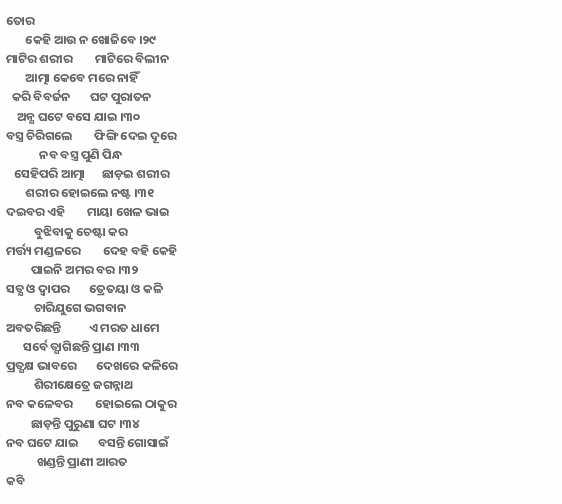ତୋର
       କେହି ଆଉ ନ ଖୋଜିବେ ।୨୯
ମାଟିର ଶରୀର        ମାଟିରେ ବିଲୀନ
       ଆତ୍ମା କେବେ ମରେ ନାହିଁ
  କରି ବିବର୍ଜନ       ଘଟ ପୁରାତନ
    ଅନ୍ଯ ଘଟେ ବସେ ଯାଇ ।୩୦
ବସ୍ତ୍ର ଚିରିଗଲେ        ଫିଙ୍ଗି ଦେଇ ଦୂରେ
            ନବ ବସ୍ତ୍ର ପୁଣି ପିନ୍ଧ
   ସେହିପରି ଆତ୍ମା      ଛାଡ଼ଇ ଶରୀର
       ଶରୀର ହୋଇଲେ ନଷ୍ଟ ।୩୧
ଦଇବର ଏହି        ମାୟା ଖେଳ ଭାଇ
          ବୁଝିବାକୁ ଚେଷ୍ଟା କର
ମର୍ତ୍ତ୍ୟ ମଣ୍ଡଳରେ        ଦେହ ବହି କେହି
         ପାଇନି ଅମର ବର ।୩୨
ସତ୍ଯ ଓ ଦ୍ବାପର       ତ୍ରେତୟା ଓ କଳି
          ଚାରିଯୁଗେ ଭଗବାନ
ଅବତରିଛନ୍ତି          ଏ ମରତ ଧାମେ
      ସର୍ବେ ତ୍ଯାଗିଛନ୍ତି ପ୍ରାଣ ।୩୩
ପ୍ରତ୍ଯକ୍ଷ ଭାବରେ       ଦେଖରେ କଳିରେ
          ଶିରୀକ୍ଷେତ୍ରେ ଜଗନ୍ନାଥ
ନବ କଳେବର        ହୋଇଲେ ଠାକୁର
         ଛାଡ଼ନ୍ତି ପୁରୁଣା ଘଟ ।୩୪
ନବ ଘଟେ ଯାଇ       ବସନ୍ତି ଗୋସାଇଁ
           ଖଣ୍ଡନ୍ତି ପ୍ରାଣୀ ଆରତ
କବି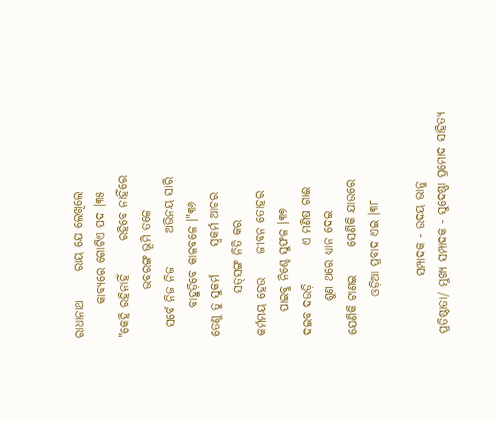ରାଧାନାଥ      ରାୟ ଯେ ଲେଖିଲେ
       କାବ୍ଯରେ ଗୋଟିଏ ପଦ ।୩୫
"କେହି ରହିନାହିଁ       ରହିବେ ନାହିଁରେ
          ଭବରଙ୍ଗ ଭୂମି ତଳେ
  ସର୍ବେ ନିଜ ନିଜ       ଅଭିନୟ ସାରି
      ବାହୁଡ଼ିବେ କାଳବଳେ ।"୩୬
ତେଣୁ ତୁ ସୁକର୍ମ      ସ୍ବକର୍ମ ଆଚର
         ସତ୍‌ସଙ୍ଗ ନିତି କର
କର୍ମମୟ ହେଉ     ଜୀବନ ତୋହର
     ପାଇବୁ ନିଶ୍ଚେ ସୁଫଳ ।୩୭
ଦଇବ ଦଉଡ଼ି        ଏ ମଣିଷ ଗାଈ
       ଶୁଣ ଥରେ ଧ୍ଯାନ ଦେଇ
ଯେଣିକି ଟାଣଇ      ସେଣିକି ଯାଉରେ
        ଓଡ଼ିଆ ପ୍ରବାଦ ଏଇ ।୩୮

            ସମ୍ପାଦକ - ଉଦୟ ଭାନୁ
ପ୍ରତିଷ୍ଠାତା/ ମୁଖ୍ୟ ସମ୍ପାଦକ - ସୁଦେଷ୍ଣା ପ୍ରମୋଦ ସାହିତ୍ଯ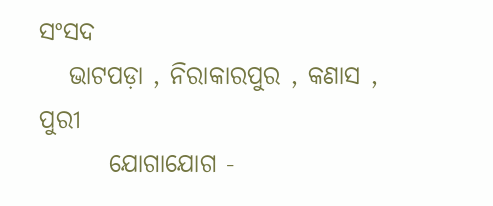ସଂସଦ
   ଭାଟପଡ଼ା , ନିରାକାରପୁର , କଣାସ , ପୁରୀ
       ଯୋଗାଯୋଗ -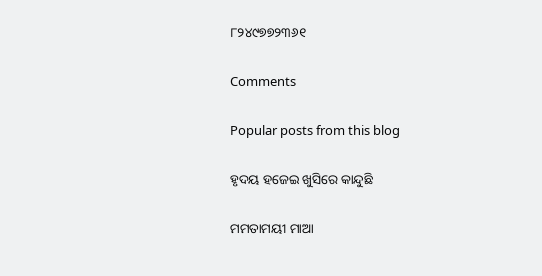୮୨୪୯୭୭୨୩୬୧

Comments

Popular posts from this blog

ହୃଦୟ ହଜେଇ ଖୁସିରେ କାନ୍ଦୁଛି

ମମତାମୟୀ ମାଆ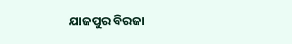ଯାଜପୁର ବିରଜା